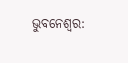ଭୁବନେଶ୍ବର: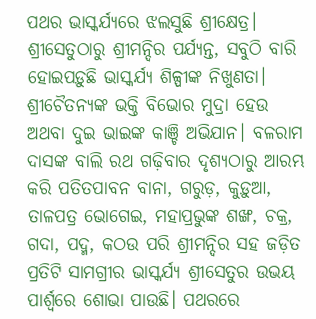ପଥର ଭାସ୍କର୍ଯ୍ୟରେ ଝଲସୁଛି ଶ୍ରୀକ୍ଷେତ୍ର। ଶ୍ରୀସେତୁଠାରୁ ଶ୍ରୀମନ୍ଦିର ପର୍ଯ୍ୟନ୍ତ, ସବୁଠି ବାରି ହୋଇପଡ଼ୁଛି ଭାସ୍କର୍ଯ୍ୟ ଶିଳ୍ପୀଙ୍କ ନିଖୁଣତା। ଶ୍ରୀଚୈତନ୍ୟଙ୍କ ଭକ୍ତି ବିଭୋର ମୁଦ୍ରା ହେଉ ଅଥବା ଦୁଇ ଭାଇଙ୍କ କାଞ୍ଚି ଅଭିଯାନ। ବଳରାମ ଦାସଙ୍କ ବାଲି ରଥ ଗଢ଼ିବାର ଦୃଶ୍ୟଠାରୁ ଆରମ୍ଭ କରି ପତିତପାବନ ବାନା, ଗରୁଡ଼, କୁଡ଼ୁଆ, ତାଳପତ୍ର ଭୋଗେଇ, ମହାପ୍ରଭୁଙ୍କ ଶଙ୍ଖ, ଚକ୍ର, ଗଦା, ପଦ୍ମ, କଠଉ ପରି ଶ୍ରୀମନ୍ଦିର ସହ ଜଡ଼ିତ ପ୍ରତିଟି ସାମଗ୍ରୀର ଭାସ୍କର୍ଯ୍ୟ ଶ୍ରୀସେତୁର ଉଭୟ ପାର୍ଶ୍ବରେ ଶୋଭା ପାଉଛି। ପଥରରେ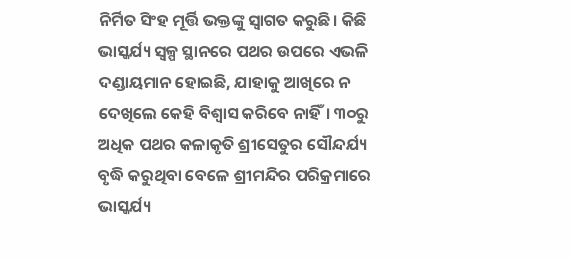ନିର୍ମିତ ସିଂହ ମୂର୍ତ୍ତି ଭକ୍ତଙ୍କୁ ସ୍ବାଗତ କରୁଛି। କିଛି ଭାସ୍କର୍ଯ୍ୟ ସ୍ବଳ୍ପ ସ୍ଥାନରେ ପଥର ଉପରେ ଏଭଳି ଦଣ୍ଡାୟମାନ ହୋଇଛି, ଯାହାକୁ ଆଖିରେ ନ ଦେଖିଲେ କେହି ବିଶ୍ବାସ କରିବେ ନାହିଁ। ୩୦ରୁ ଅଧିକ ପଥର କଳାକୃତି ଶ୍ରୀସେତୁର ସୌନ୍ଦର୍ଯ୍ୟ ବୃଦ୍ଧି କରୁଥିବା ବେଳେ ଶ୍ରୀମନ୍ଦିର ପରିକ୍ରମାରେ ଭାସ୍କର୍ଯ୍ୟ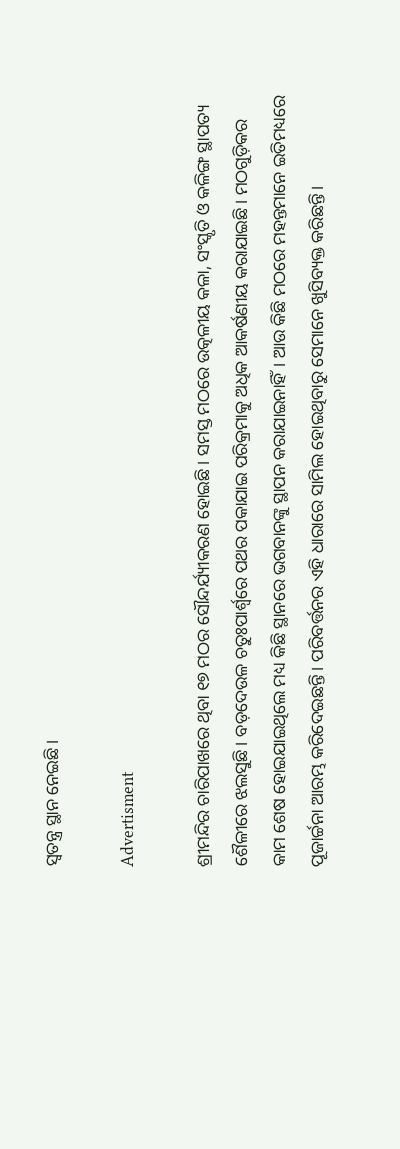ସ୍ବତନ୍ତ୍ର ସ୍ଥାନ ନେଇଛି।

Advertisment

ଶ୍ରୀମନ୍ଦିର ଚାରିପାଖରେ ଥିବା ୧୭ ମଠର ସୌନ୍ଦର୍ଯ୍ୟୀକରଣ ହୋଇଛି। ସମସ୍ତ ମଠରେ ଉତ୍କଳୀୟ କଳା, ସଂସ୍କୃତି ଓ କଳିଙ୍ଗ ସ୍ଥାପତ୍ୟ ଶୈଳୀରେ ଝଲସୁଛି। ବଡ଼ଦେଉଳ ଚତୁଃପାର୍ଶ୍ବରେ ପଥର ପକାଯାଇ ପରିକ୍ରମା‌କୁ ଅଧିକ ଆକର୍ଷଣୀୟ କରାଯାଇଛି। ମଠଗୁଡ଼ିକର କାମ ଶେଷ ହୋଇଯାଇଥିଲେ ମଧ୍ୟ କିଛି ସ୍ଥାନରେ ଭଗବାନଙ୍କୁ ସ୍ଥାପନ କରାଯାଇନାହିଁ। ଆଉ କିଛି ମଠରେ ମହନ୍ତମାନେ ଇତିମଧ୍ୟ‌ରେ ପୂଜାର୍ଚ୍ଚନା ଆରମ୍ଭ କରିଦେଇଛନ୍ତି। ପରିବର୍ତ୍ତନର ଏହି ଧାରାରେ ସାମିଲ ହୋଇଥିବାରୁ ସେମାନେ ଖୁସିବ୍ୟକ୍ତ କରିଛନ୍ତି।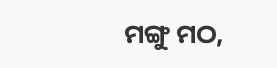ମଙ୍ଗୁ ମଠ,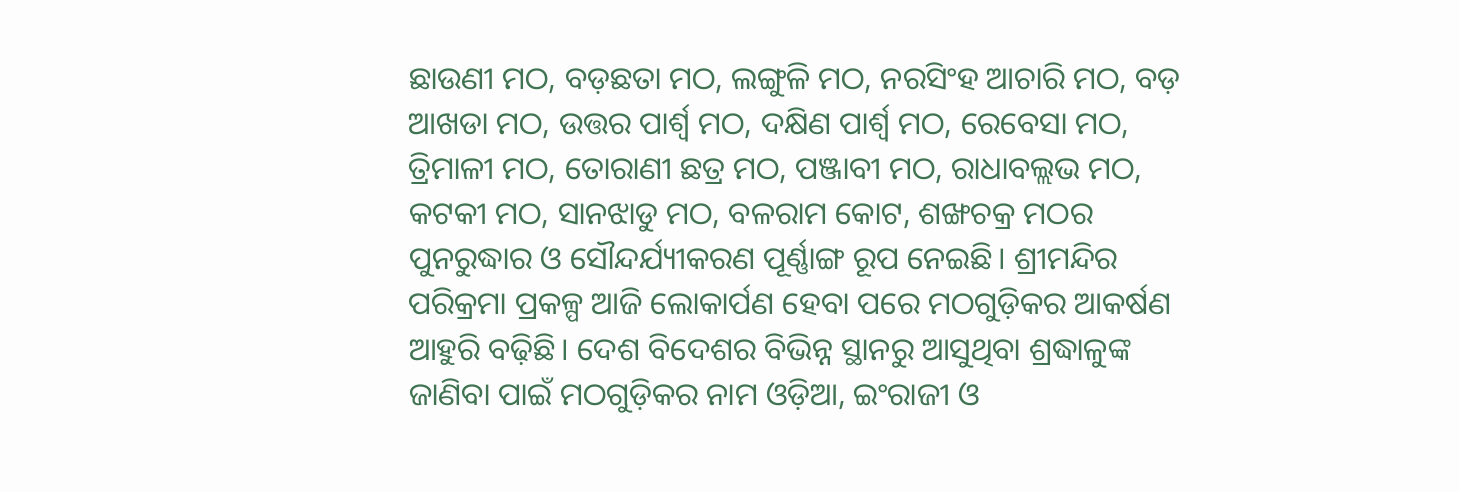ଛାଉଣୀ ମଠ, ବଡ଼ଛତା ମଠ, ଲଙ୍ଗୁଳି ମଠ, ନରସିଂହ ଆଚାରି ମଠ, ବଡ଼ ଆଖଡା ମଠ, ଉତ୍ତର ପାର୍ଶ୍ବ ମଠ, ଦକ୍ଷିଣ ପାର୍ଶ୍ବ ମଠ, ରେବେସା ମଠ, ତ୍ରିମାଳୀ ମଠ, ତୋରାଣୀ ଛତ୍ର ମଠ, ପଞ୍ଜାବୀ ମଠ, ରାଧାବଲ୍ଲଭ ମଠ, କଟକୀ ମଠ, ସାନଝାଡୁ ମଠ, ବଳରାମ କୋଟ, ଶଙ୍ଖଚକ୍ର ମଠର ପୁନରୁଦ୍ଧାର ଓ ସୌନ୍ଦର୍ଯ୍ୟୀକରଣ ପୂର୍ଣ୍ଣାଙ୍ଗ ରୂପ ନେଇଛି। ଶ୍ରୀମନ୍ଦିର ପରିକ୍ରମା ପ୍ରକଳ୍ପ ଆଜି ଲୋକାର୍ପଣ ହେବା ପରେ ମଠଗୁଡ଼ିକର ଆକର୍ଷଣ ଆହୁରି ବଢ଼ିଛି। ଦେଶ ବିଦେଶର ବିଭିନ୍ନ ସ୍ଥାନରୁ ଆସୁଥିବା ଶ୍ରଦ୍ଧାଳୁଙ୍କ ଜାଣିବା ପାଇଁ ମଠଗୁଡ଼ିକର ନାମ ଓଡ଼ିଆ, ଇଂରାଜୀ ଓ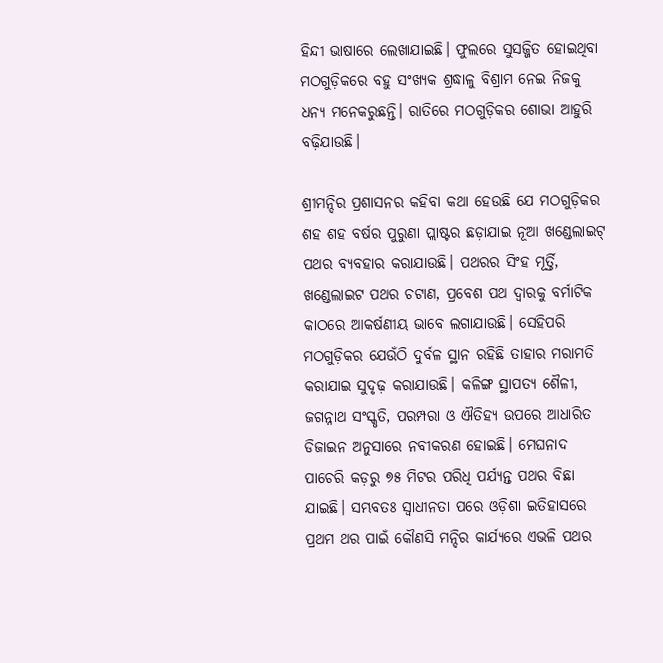ହିନ୍ଦୀ ଭାଷାରେ ଲେଖାଯାଇଛି। ଫୁଲରେ ସୁସଜ୍ଜିତ ହୋଇଥିବା ମଠଗୁଡ଼ିକରେ ବହୁ ସଂଖ୍ୟକ ଶ୍ରଦ୍ଧାଳୁ ବିଶ୍ରାମ ନେଇ ନିଜକୁ ଧନ୍ୟ ମନେକରୁଛନ୍ତି। ରାତିରେ ମଠଗୁଡ଼ିକର ଶୋଭା ଆହୁରି ବଢ଼ିଯାଉଛି।

ଶ୍ରୀମନ୍ଦିର ପ୍ରଶାସନର କହିବା କଥା ହେଉଛି ଯେ ମଠଗୁଡ଼ିକର ଶହ ଶହ ବର୍ଷର ପୁରୁଣା ପ୍ଲାଷ୍ଟର ଛଡ଼ାଯାଇ ନୂଆ ଖଣ୍ଡେଲାଇଟ୍‌ ପଥର ବ୍ୟବହାର କରାଯାଉଛି। ପଥରର ସିଂହ ମୂର୍ତ୍ତି, ଖଣ୍ଡେଲାଇଟ ପଥର ଚଟାଣ, ପ୍ରବେଶ ପଥ ଦ୍ୱାରକୁ ବର୍ମାଟିକ କାଠରେ ଆକର୍ଷଣୀୟ ଭାବେ ଲଗାଯାଉଛି। ସେହିପରି ମଠଗୁଡ଼ିକର ଯେଉଁଠି ଦୁର୍ବଳ ସ୍ଥାନ ରହିଛି ତାହାର ମରାମତି କରାଯାଇ ସୁଦୃଢ଼ କରାଯାଉଛି। କଳିଙ୍ଗ ସ୍ଥାପତ୍ୟ ଶୈଳୀ, ଜଗନ୍ନାଥ ସଂସ୍କୃତି, ପରମ୍ପରା ଓ ଐତିହ୍ୟ ଉପରେ ଆଧାରିତ ଡିଜାଇନ ଅନୁସାରେ ନବୀକରଣ ହୋଇଛି। ମେଘନାଦ ପାଚେରି କଡ଼ରୁ ୭୫ ମିଟର ପରିଧି ପର୍ଯ୍ୟନ୍ତ ପଥର ବିଛା ଯାଇଛି। ସମ୍ଭବତଃ ସ୍ବାଧୀନତା ପରେ ଓଡ଼ିଶା ଇତିହାସରେ ପ୍ରଥମ ଥର ପାଇଁ କୌଣସି ମନ୍ଦିର କାର୍ଯ୍ୟରେ ଏଭଳି ପଥର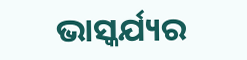ଭାସ୍କର୍ଯ୍ୟର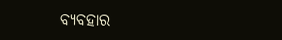ବ୍ୟବହାର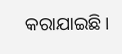କରାଯାଇଛି।